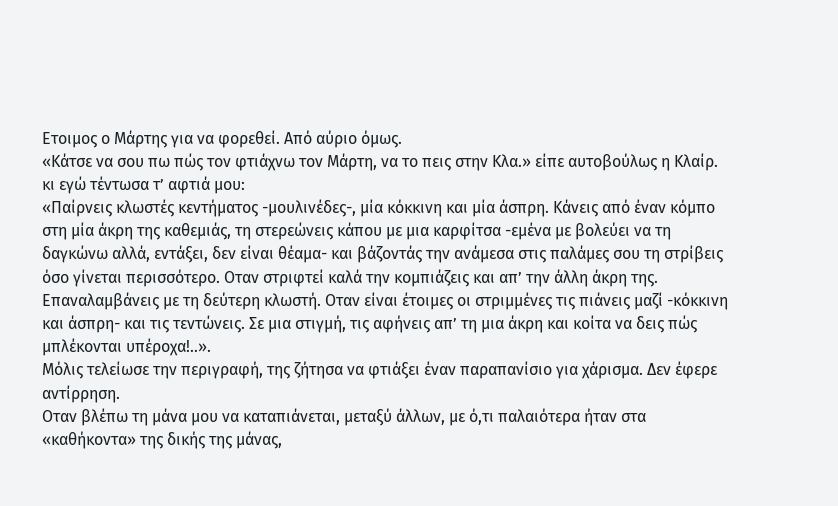Ετοιμος ο Μάρτης για να φορεθεί. Από αύριο όμως.
«Κάτσε να σου πω πώς τον φτιάχνω τον Μάρτη, να το πεις στην Κλα.» είπε αυτοβούλως η Κλαίρ. κι εγώ τέντωσα τ’ αφτιά μου:
«Παίρνεις κλωστές κεντήματος -μουλινέδες-, μία κόκκινη και μία άσπρη. Κάνεις από έναν κόμπο στη μία άκρη της καθεμιάς, τη στερεώνεις κάπου με μια καρφίτσα -εμένα με βολεύει να τη δαγκώνω αλλά, εντάξει, δεν είναι θέαμα- και βάζοντάς την ανάμεσα στις παλάμες σου τη στρίβεις όσο γίνεται περισσότερο. Οταν στριφτεί καλά την κομπιάζεις και απ’ την άλλη άκρη της. Επαναλαμβάνεις με τη δεύτερη κλωστή. Οταν είναι έτοιμες oι στριμμένες τις πιάνεις μαζί -κόκκινη και άσπρη- και τις τεντώνεις. Σε μια στιγμή, τις αφήνεις απ’ τη μια άκρη και κοίτα να δεις πώς μπλέκονται υπέροχα!..».
Μόλις τελείωσε την περιγραφή, της ζήτησα να φτιάξει έναν παραπανίσιο για χάρισμα. Δεν έφερε αντίρρηση.
Οταν βλέπω τη μάνα μου να καταπιάνεται, μεταξύ άλλων, με ό,τι παλαιότερα ήταν στα «καθήκοντα» της δικής της μάνας,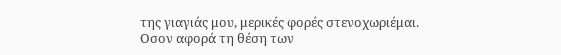της γιαγιάς μου, μερικές φορές στενοχωριέμαι.
Οσον αφορά τη θέση των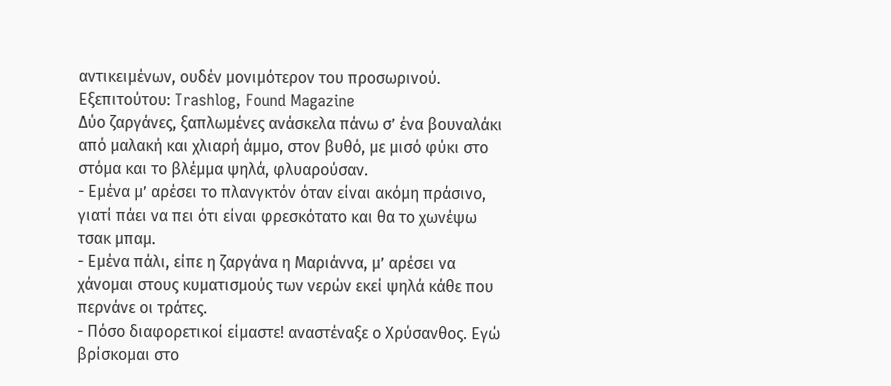αντικειμένων, ουδέν μονιμότερον του προσωρινού.
Εξεπιτούτου: Trashlog, Found Magazine
Δύο ζαργάνες, ξαπλωμένες ανάσκελα πάνω σ’ ένα βουναλάκι από μαλακή και χλιαρή άμμο, στον βυθό, με μισό φύκι στο στόμα και το βλέμμα ψηλά, φλυαρούσαν.
- Εμένα μ’ αρέσει το πλανγκτόν όταν είναι ακόμη πράσινο, γιατί πάει να πει ότι είναι φρεσκότατο και θα το χωνέψω τσακ μπαμ.
- Εμένα πάλι, είπε η ζαργάνα η Μαριάννα, μ’ αρέσει να χάνομαι στους κυματισμούς των νερών εκεί ψηλά κάθε που περνάνε οι τράτες.
- Πόσο διαφορετικοί είμαστε! αναστέναξε ο Χρύσανθος. Εγώ βρίσκομαι στο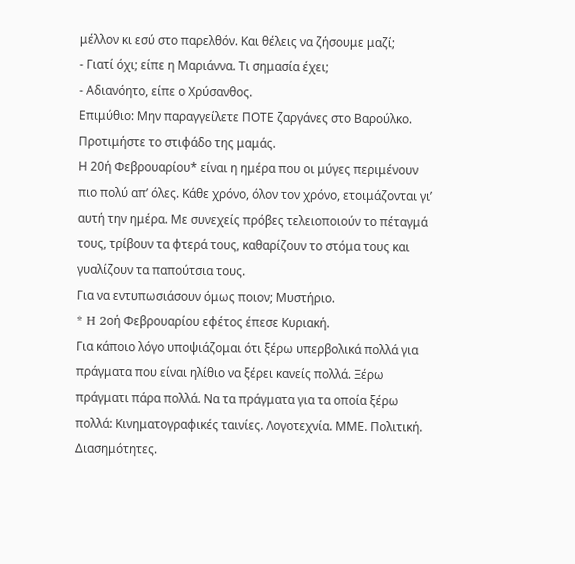μέλλον κι εσύ στο παρελθόν. Και θέλεις να ζήσουμε μαζί;
- Γιατί όχι; είπε η Μαριάννα. Τι σημασία έχει;
- Αδιανόητο, είπε ο Χρύσανθος.
Επιμύθιο: Μην παραγγείλετε ΠΟΤΕ ζαργάνες στο Βαρούλκο. Προτιμήστε το στιφάδο της μαμάς.
Η 20ή Φεβρουαρίου* είναι η ημέρα που οι μύγες περιμένουν πιο πολύ απ’ όλες. Kάθε χρόνο, όλον τον χρόνο, ετοιμάζονται γι’ αυτή την ημέρα. Με συνεχείς πρόβες τελειοποιούν το πέταγμά τους, τρίβουν τα φτερά τους, καθαρίζουν το στόμα τους και γυαλίζουν τα παπούτσια τους.
Για να εντυπωσιάσουν όμως ποιον; Μυστήριο.
* H 2oή Φεβρουαρίου εφέτος έπεσε Κυριακή.
Για κάποιο λόγο υποψιάζομαι ότι ξέρω υπερβολικά πολλά για πράγματα που είναι ηλίθιο να ξέρει κανείς πολλά. Ξέρω πράγματι πάρα πολλά. Να τα πράγματα για τα οποία ξέρω πολλά: Κινηματογραφικές ταινίες. Λογοτεχνία. ΜΜΕ. Πολιτική. Διασημότητες.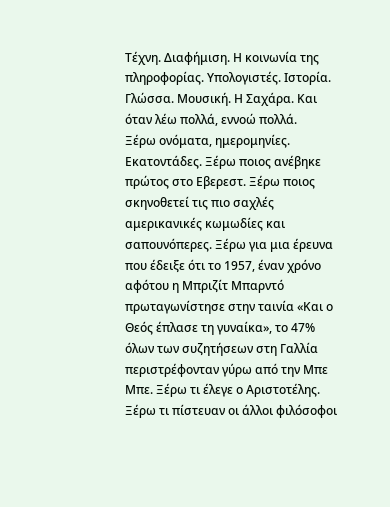Τέχνη. Διαφήμιση. Η κοινωνία της πληροφορίας. Υπολογιστές. Ιστορία. Γλώσσα. Μουσική. Η Σαχάρα. Και όταν λέω πολλά, εννοώ πολλά.
Ξέρω ονόματα, ημερομηνίες. Εκατοντάδες. Ξέρω ποιος ανέβηκε πρώτος στο Εβερεστ. Ξέρω ποιος σκηνοθετεί τις πιο σαχλές αμερικανικές κωμωδίες και σαπουνόπερες. Ξέρω για μια έρευνα που έδειξε ότι το 1957, έναν χρόνο αφότου η Μπριζίτ Μπαρντό πρωταγωνίστησε στην ταινία «Και ο Θεός έπλασε τη γυναίκα», το 47% όλων των συζητήσεων στη Γαλλία περιστρέφονταν γύρω από την Μπε Μπε. Ξέρω τι έλεγε ο Αριστοτέλης. Ξέρω τι πίστευαν οι άλλοι φιλόσοφοι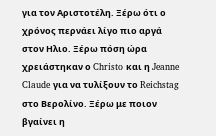για τον Αριστοτέλη. Ξέρω ότι ο χρόνος περνάει λίγο πιο αργά στον Ηλιο. Ξέρω πόση ώρα χρειάστηκαν ο Christo και η Jeanne Claude για να τυλίξουν το Reichstag στο Βερολίνο. Ξέρω με ποιον βγαίνει η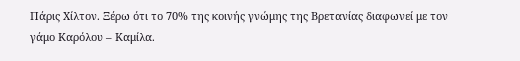Πάρις Χίλτον. Ξέρω ότι το 70% της κοινής γνώμης της Βρετανίας διαφωνεί με τον γάμο Καρόλου – Καμίλα.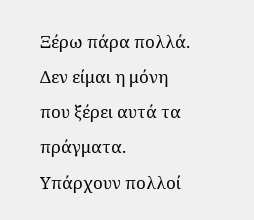Ξέρω πάρα πολλά.
Δεν είμαι η μόνη που ξέρει αυτά τα πράγματα. Υπάρχουν πολλοί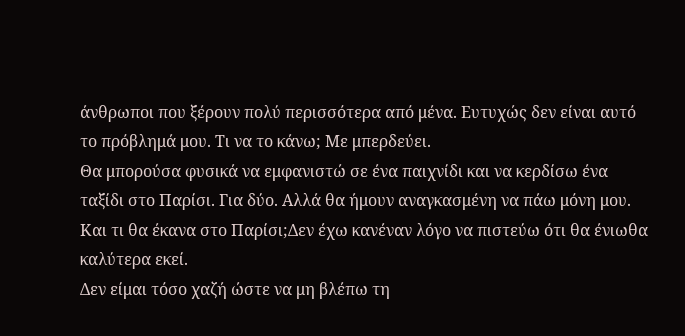άνθρωποι που ξέρουν πολύ περισσότερα από μένα. Ευτυχώς δεν είναι αυτό το πρόβλημά μου. Τι να το κάνω; Με μπερδεύει.
Θα μπορούσα φυσικά να εμφανιστώ σε ένα παιχνίδι και να κερδίσω ένα ταξίδι στο Παρίσι. Για δύο. Αλλά θα ήμουν αναγκασμένη να πάω μόνη μου. Και τι θα έκανα στο Παρίσι;Δεν έχω κανέναν λόγο να πιστεύω ότι θα ένιωθα καλύτερα εκεί.
Δεν είμαι τόσο χαζή ώστε να μη βλέπω τη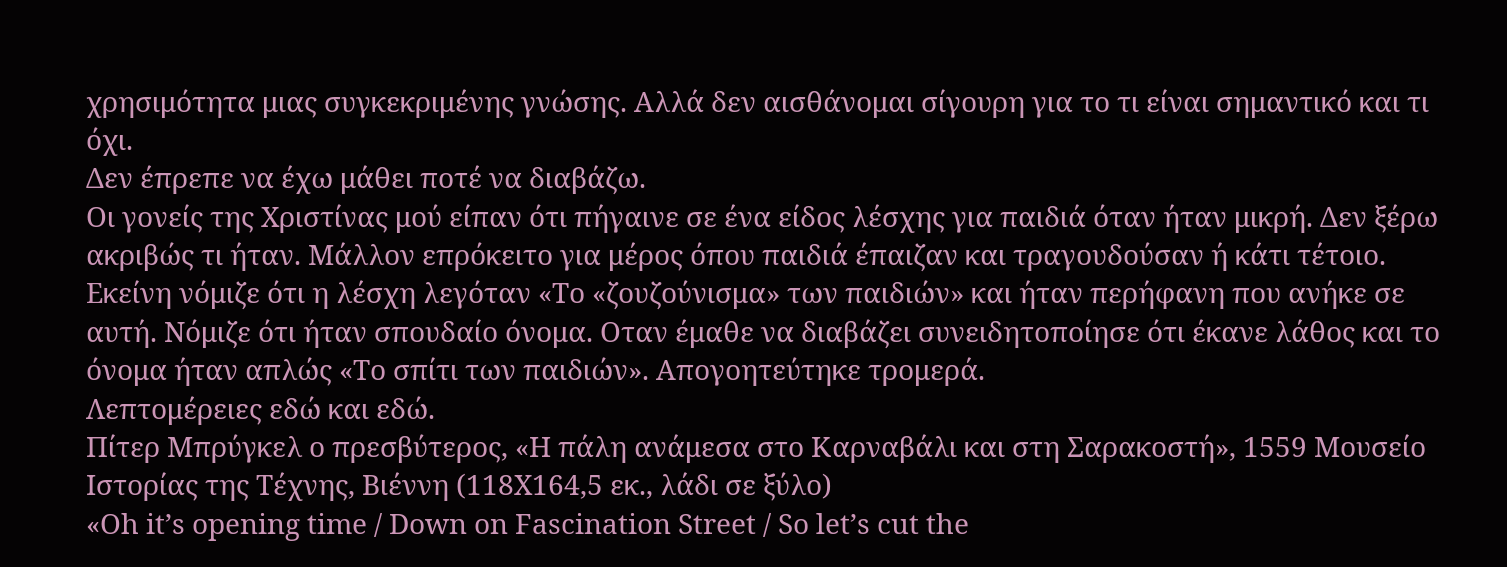χρησιμότητα μιας συγκεκριμένης γνώσης. Αλλά δεν αισθάνομαι σίγουρη για το τι είναι σημαντικό και τι όχι.
Δεν έπρεπε να έχω μάθει ποτέ να διαβάζω.
Οι γονείς της Χριστίνας μού είπαν ότι πήγαινε σε ένα είδος λέσχης για παιδιά όταν ήταν μικρή. Δεν ξέρω ακριβώς τι ήταν. Μάλλον επρόκειτο για μέρος όπου παιδιά έπαιζαν και τραγουδούσαν ή κάτι τέτοιο. Εκείνη νόμιζε ότι η λέσχη λεγόταν «Το «ζουζούνισμα» των παιδιών» και ήταν περήφανη που ανήκε σε αυτή. Νόμιζε ότι ήταν σπουδαίο όνομα. Οταν έμαθε να διαβάζει συνειδητοποίησε ότι έκανε λάθος και το όνομα ήταν απλώς «Το σπίτι των παιδιών». Απογοητεύτηκε τρομερά.
Λεπτομέρειες εδώ και εδώ.
Πίτερ Μπρύγκελ ο πρεσβύτερος, «H πάλη ανάμεσα στο Καρναβάλι και στη Σαρακοστή», 1559 Μουσείο Ιστορίας της Τέχνης, Βιέννη (118Χ164,5 εκ., λάδι σε ξύλο)
«Oh it’s opening time / Down on Fascination Street / So let’s cut the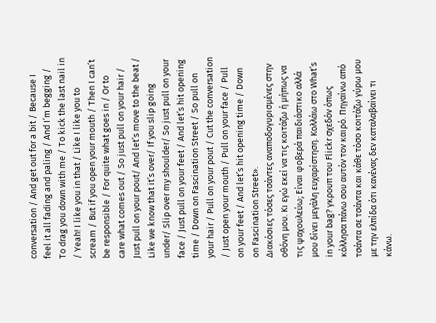conversation / And get out for a bit / Because I feel it all fading and paling / And I’m begging / To drag you down with me / To kick the last nail in / Yeah! I like you in that / Like I like you to scream / But if you open your mouth / Then I can’t be responsible / For quite what goes in / Or to care what comes out / So just pull on your hair / Just pull on your pout/ And let’s move to the beat / Like we know that it’s over/ If you slip going under/ Slip over my shoulder/ So just pull on your face / Just pull on your feet / And let’s hit opening time / Down on Fascination Street / So pull on your hair / Pull on your pout / Cut the conversation / Just open your mouth / Pull on your face / Pull on your feet / And let’s hit opening time / Down on Fascination Street».
Διακόσιες τόσες τσάντες αναποδογυρισμένες στην οθόνη μου. Κι εγώ εκεί να τις κοιτάζω ή μήπως να τις ψαχουλεύω; Είναι φοβερά παιδιάστικο αλλά μου δίνει μεγάλη ευχαρίστηση. Κολλάω στο What’s in your bag? γκρουπ του Flickr σχεδόν όπως κόλλησα πάνω σου αυτόν τον καιρό. Πηγαίνω από τσάντα σε τσάντα και κάθε τόσο κοιτάζω γύρω μου με την ελπίδα ότι κανένας δεν καταλαβαίνει τι κάνω.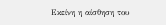Εκείνη η αίσθηση του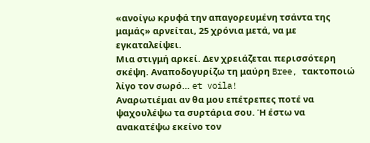«ανοίγω κρυφά την απαγορευμένη τσάντα της μαμάς» αρνείται, 25 χρόνια μετά, να με εγκαταλείψει.
Μια στιγμή αρκεί. Δεν χρειάζεται περισσότερη σκέψη. Αναποδογυρίζω τη μαύρη Bree, τακτοποιώ λίγο τον σωρό… et voila!
Αναρωτιέμαι αν θα μου επέτρεπες ποτέ να ψαχουλέψω τα συρτάρια σου. Ή έστω να ανακατέψω εκείνο τον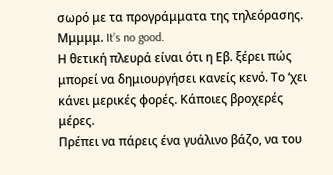σωρό με τα προγράμματα της τηλεόρασης. Μμμμμ. It’s no good.
Η θετική πλευρά είναι ότι η Εβ. ξέρει πώς μπορεί να δημιουργήσει κανείς κενό. Το ‘χει κάνει μερικές φορές. Κάποιες βροχερές μέρες.
Πρέπει να πάρεις ένα γυάλινο βάζο, να του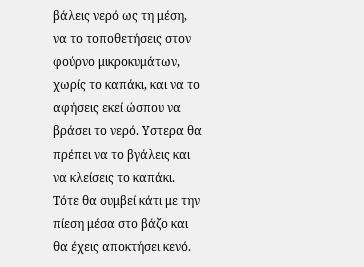βάλεις νερό ως τη μέση, να το τοποθετήσεις στον φούρνο μικροκυμάτων, χωρίς το καπάκι, και να το αφήσεις εκεί ώσπου να βράσει το νερό. Υστερα θα πρέπει να το βγάλεις και να κλείσεις το καπάκι. Τότε θα συμβεί κάτι με την πίεση μέσα στο βάζο και θα έχεις αποκτήσει κενό.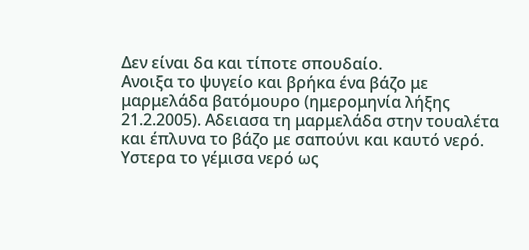Δεν είναι δα και τίποτε σπουδαίο.
Ανοιξα το ψυγείο και βρήκα ένα βάζο με μαρμελάδα βατόμουρο (ημερομηνία λήξης 21.2.2005). Αδειασα τη μαρμελάδα στην τουαλέτα και έπλυνα το βάζο με σαπούνι και καυτό νερό. Υστερα το γέμισα νερό ως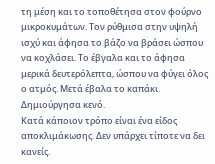τη μέση και το τοποθέτησα στον φούρνο μικροκυμάτων. Τον ρύθμισα στην υψηλή ισχύ και άφησα το βάζο να βράσει ώσπου να κοχλάσει. Το έβγαλα και το άφησα μερικά δευτερόλεπτα, ώσπου να φύγει όλος ο ατμός. Μετά έβαλα το καπάκι.
Δημιούργησα κενό.
Κατά κάποιον τρόπο είναι ένα είδος αποκλιμάκωσης. Δεν υπάρχει τίποτε να δει κανείς.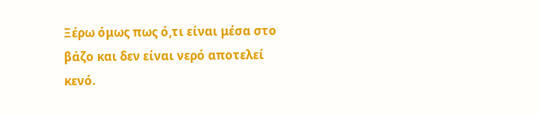Ξέρω όμως πως ό,τι είναι μέσα στο βάζο και δεν είναι νερό αποτελεί κενό.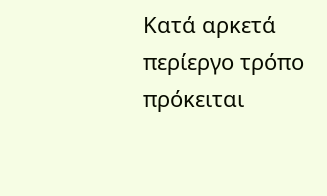Κατά αρκετά περίεργο τρόπο πρόκειται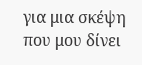για μια σκέψη που μου δίνει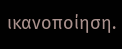ικανοποίηση.